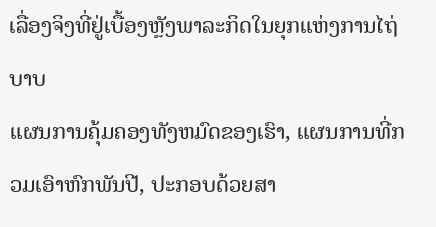ເລື່ອງຈິງທີ່ຢູ່ເບື້ອງຫຼັງພາລະກິດໃນຍຸກແຫ່ງການໄຖ່ບາບ
ແຜນການຄຸ້ມຄອງທັງຫມົດຂອງເຮົາ, ແຜນການທີ່ກວມເອົາຫົກພັນປີ, ປະກອບດ້ວຍສາ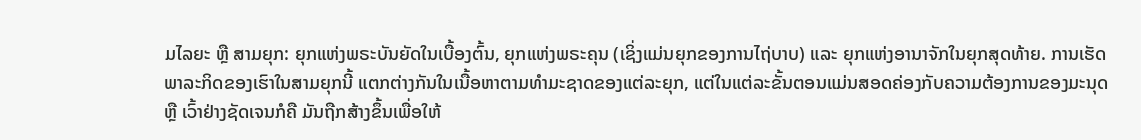ມໄລຍະ ຫຼື ສາມຍຸກ: ຍຸກແຫ່ງພຣະບັນຍັດໃນເບື້ອງຕົ້ນ, ຍຸກແຫ່ງພຣະຄຸນ (ເຊິ່ງແມ່ນຍຸກຂອງການໄຖ່ບາບ) ແລະ ຍຸກແຫ່ງອານາຈັກໃນຍຸກສຸດທ້າຍ. ການເຮັດພາລະກິດຂອງເຮົາໃນສາມຍຸກນີ້ ແຕກຕ່າງກັນໃນເນື້ອຫາຕາມທຳມະຊາດຂອງແຕ່ລະຍຸກ, ແຕ່ໃນແຕ່ລະຂັ້ນຕອນແມ່ນສອດຄ່ອງກັບຄວາມຕ້ອງການຂອງມະນຸດ ຫຼື ເວົ້າຢ່າງຊັດເຈນກໍຄື ມັນຖືກສ້າງຂຶ້ນເພື່ອໃຫ້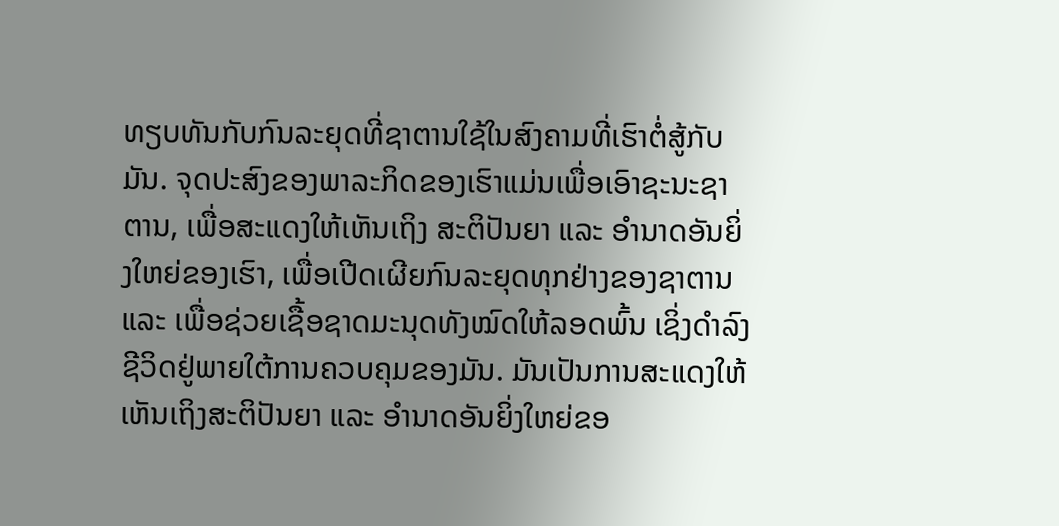ທຽບທັນກັບກົນລະຍຸດທີ່ຊາຕານໃຊ້ໃນສົງຄາມທີ່ເຮົາຕໍ່ສູ້ກັບມັນ. ຈຸດປະສົງຂອງພາລະກິດຂອງເຮົາແມ່ນເພື່ອເອົາຊະນະຊາຕານ, ເພື່ອສະແດງໃຫ້ເຫັນເຖິງ ສະຕິປັນຍາ ແລະ ອຳນາດອັນຍິ່ງໃຫຍ່ຂອງເຮົາ, ເພື່ອເປີດເຜີຍກົນລະຍຸດທຸກຢ່າງຂອງຊາຕານ ແລະ ເພື່ອຊ່ວຍເຊື້ອຊາດມະນຸດທັງໝົດໃຫ້ລອດພົ້ນ ເຊິ່ງດຳລົງຊີວິດຢູ່ພາຍໃຕ້ການຄວບຄຸມຂອງມັນ. ມັນເປັນການສະແດງໃຫ້ເຫັນເຖິງສະຕິປັນຍາ ແລະ ອຳນາດອັນຍິ່ງໃຫຍ່ຂອ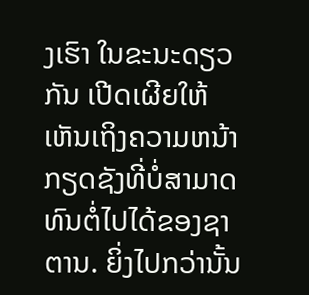ງເຮົາ ໃນຂະນະດຽວກັນ ເປີດເຜີຍໃຫ້ເຫັນເຖິງຄວາມຫນ້າກຽດຊັງທີ່ບໍ່ສາມາດທົນຕໍ່ໄປໄດ້ຂອງຊາຕານ. ຍິ່ງໄປກວ່ານັ້ນ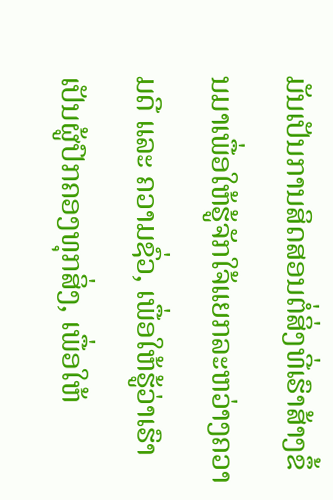ມັນເປັນການສິດສອນຕໍ່ສິ່ງທີ່ເຮົາສ້າງຂຶ້ນມາເພື່ອໃຫ້ຮູ້ຈັກໃຈ້ແຍກລະຫວ່າງຄວາມດີ ແລະ ຄວາມຊົ່ວ, ເພື່ອໃຫ້ຮູ້ວ່າເຮົາເປັນຜູ້ປົກຄອງທຸກສິ່ງ, ເພື່ອໃຫ້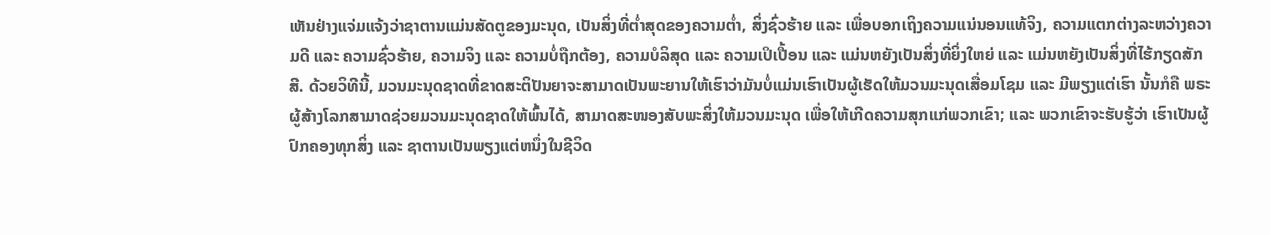ເຫັນຢ່າງແຈ່ມແຈ້ງວ່າຊາຕານແມ່ນສັດຕູຂອງມະນຸດ, ເປັນສິ່ງທີ່ຕໍ່າສຸດຂອງຄວາມຕໍ່າ, ສິ່ງຊົ່ວຮ້າຍ ແລະ ເພື່ອບອກເຖິງຄວາມແນ່ນອນແທ້ຈິງ, ຄວາມແຕກຕ່າງລະຫວ່າງຄວາມດີ ແລະ ຄວາມຊົ່ວຮ້າຍ, ຄວາມຈິງ ແລະ ຄວາມບໍ່ຖືກຕ້ອງ, ຄວາມບໍລິສຸດ ແລະ ຄວາມເປິເປື້ອນ ແລະ ແມ່ນຫຍັງເປັນສິ່ງທີ່ຍິ່ງໃຫຍ່ ແລະ ແມ່ນຫຍັງເປັນສິ່ງທີ່ໄຮ້ກຽດສັກສີ. ດ້ວຍວິທີນີ້, ມວນມະນຸດຊາດທີ່ຂາດສະຕິປັນຍາຈະສາມາດເປັນພະຍານໃຫ້ເຮົາວ່າມັນບໍ່ແມ່ນເຮົາເປັນຜູ້ເຮັດໃຫ້ມວນມະນຸດເສື່ອມໂຊມ ແລະ ມີພຽງແຕ່ເຮົາ ນັ້ນກໍຄື ພຣະຜູ້ສ້າງໂລກສາມາດຊ່ວຍມວນມະນຸດຊາດໃຫ້ພົ້ນໄດ້, ສາມາດສະໜອງສັບພະສິ່ງໃຫ້ມວນມະນຸດ ເພື່ອໃຫ້ເກີດຄວາມສຸກແກ່ພວກເຂົາ; ແລະ ພວກເຂົາຈະຮັບຮູ້ວ່າ ເຮົາເປັນຜູ້ປົກຄອງທຸກສິ່ງ ແລະ ຊາຕານເປັນພຽງແຕ່ຫນຶ່ງໃນຊີວິດ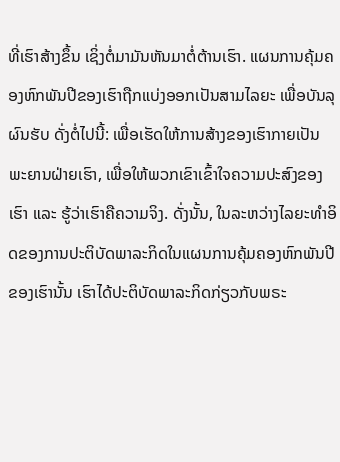ທີ່ເຮົາສ້າງຂຶ້ນ ເຊິ່ງຕໍ່ມາມັນຫັນມາຕໍ່ຕ້ານເຮົາ. ແຜນການຄຸ້ມຄອງຫົກພັນປີຂອງເຮົາຖືກແບ່ງອອກເປັນສາມໄລຍະ ເພື່ອບັນລຸຜົນຮັບ ດັ່ງຕໍ່ໄປນີ້: ເພື່ອເຮັດໃຫ້ການສ້າງຂອງເຮົາກາຍເປັນພະຍານຝ່າຍເຮົາ, ເພື່ອໃຫ້ພວກເຂົາເຂົ້າໃຈຄວາມປະສົງຂອງເຮົາ ແລະ ຮູ້ວ່າເຮົາຄືຄວາມຈິງ. ດັ່ງນັ້ນ, ໃນລະຫວ່າງໄລຍະທໍາອິດຂອງການປະຕິບັດພາລະກິດໃນແຜນການຄຸ້ມຄອງຫົກພັນປີຂອງເຮົານັ້ນ ເຮົາໄດ້ປະຕິບັດພາລະກິດກ່ຽວກັບພຣະ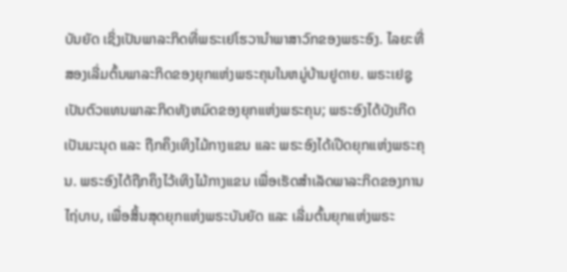ບັນຍັດ ເຊິ່ງເປັນພາລະກິດທີ່ພຣະເຢໂຮວານໍາພາສາວົກຂອງພຣະອົງ. ໄລຍະທີ່ສອງເລີ່ມຕົ້ນພາລະກິດຂອງຍຸກແຫ່ງພຣະຄຸນໃນຫມູ່ບ້ານຢູດາຍ. ພຣະເຢຊູເປັນຕົວແທນພາລະກິດທັງຫມົດຂອງຍຸກແຫ່ງພຣະຄຸນ; ພຣະອົງໄດ້ບັງເກີດເປັນມະນຸດ ແລະ ຖືກຄຶງເທິງໄມ້ກາງແຂນ ແລະ ພຣະອົງໄດ້ເປີດຍຸກແຫ່ງພຣະຄຸນ. ພຣະອົງໄດ້ຖືກຄຶງໄວ້ເທິງໄມ້ກາງແຂນ ເພື່ອເຮັດສໍາເລັດພາລະກິດຂອງການໄຖ່ບາບ, ເພື່ອສິ້ນສຸດຍຸກແຫ່ງພຣະບັນຍັດ ແລະ ເລີ່ມຕົ້ນຍຸກແຫ່ງພຣະ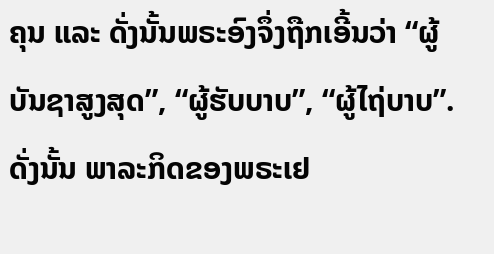ຄຸນ ແລະ ດັ່ງນັ້ນພຣະອົງຈຶ່ງຖືກເອີ້ນວ່າ “ຜູ້ບັນຊາສູງສຸດ”, “ຜູ້ຮັບບາບ”, “ຜູ້ໄຖ່ບາບ”. ດັ່ງນັ້ນ ພາລະກິດຂອງພຣະເຢ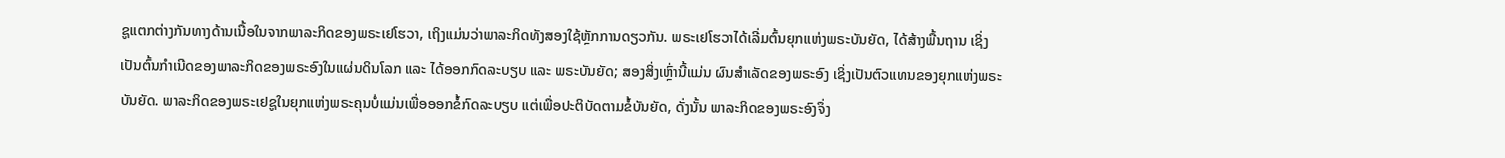ຊູແຕກຕ່າງກັນທາງດ້ານເນື້ອໃນຈາກພາລະກິດຂອງພຣະເຢໂຮວາ, ເຖິງແມ່ນວ່າພາລະກິດທັງສອງໃຊ້ຫຼັກການດຽວກັນ. ພຣະເຢໂຮວາໄດ້ເລີ່ມຕົ້ນຍຸກແຫ່ງພຣະບັນຍັດ, ໄດ້ສ້າງພື້ນຖານ ເຊິ່ງເປັນຕົ້ນກໍາເນີດຂອງພາລະກິດຂອງພຣະອົງໃນແຜ່ນດິນໂລກ ແລະ ໄດ້ອອກກົດລະບຽບ ແລະ ພຣະບັນຍັດ; ສອງສິ່ງເຫຼົ່ານີ້ແມ່ນ ຜົນສຳເລັດຂອງພຣະອົງ ເຊິ່ງເປັນຕົວແທນຂອງຍຸກແຫ່ງພຣະບັນຍັດ. ພາລະກິດຂອງພຣະເຢຊູໃນຍຸກແຫ່ງພຣະຄຸນບໍ່ແມ່ນເພື່ອອອກຂໍ້ກົດລະບຽບ ແຕ່ເພື່ອປະຕິບັດຕາມຂໍ້ບັນຍັດ, ດັ່ງນັ້ນ ພາລະກິດຂອງພຣະອົງຈຶ່ງ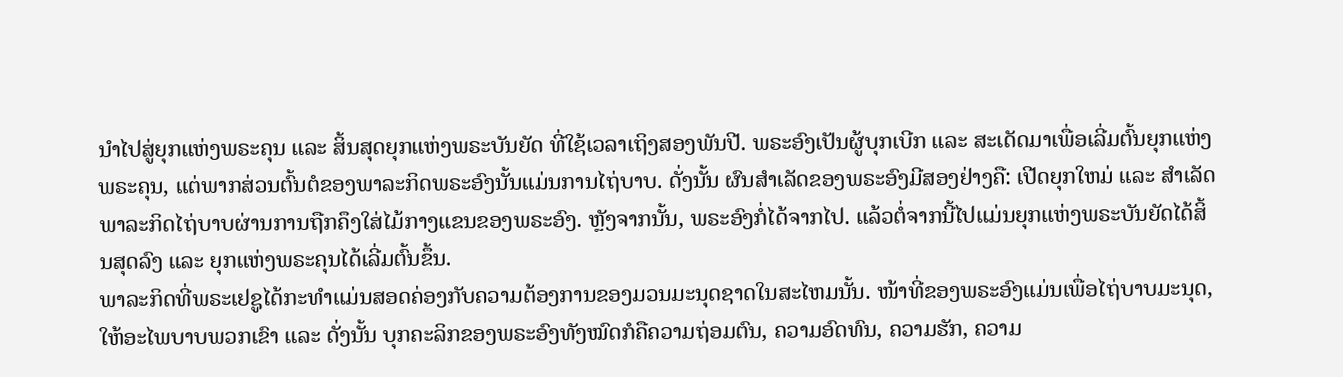ນຳໄປສູ່ຍຸກແຫ່ງພຣະຄຸນ ແລະ ສິ້ນສຸດຍຸກແຫ່ງພຣະບັນຍັດ ທີ່ໃຊ້ເວລາເຖິງສອງພັນປີ. ພຣະອົງເປັນຜູ້ບຸກເບີກ ແລະ ສະເດັດມາເພື່ອເລີ່ມຕົ້ນຍຸກແຫ່ງພຣະຄຸນ, ແຕ່ພາກສ່ວນຕົ້ນຕໍຂອງພາລະກິດພຣະອົງນັ້ນແມ່ນການໄຖ່ບາບ. ດັ່ງນັ້ນ ຜົນສໍາເລັດຂອງພຣະອົງມີສອງຢ່າງຄື: ເປີດຍຸກໃຫມ່ ແລະ ສໍາເລັດພາລະກິດໄຖ່ບາບຜ່ານການຖືກຄຶງໃສ່ໄມ້ກາງແຂນຂອງພຣະອົງ. ຫຼັງຈາກນັ້ນ, ພຣະອົງກໍ່ໄດ້ຈາກໄປ. ແລ້ວຕໍ່ຈາກນີ້ໄປແມ່ນຍຸກແຫ່ງພຣະບັນຍັດໄດ້ສິ້ນສຸດລົງ ແລະ ຍຸກແຫ່ງພຣະຄຸນໄດ້ເລີ່ມຕົ້ນຂຶ້ນ.
ພາລະກິດທີ່ພຣະເຢຊູໄດ້ກະທໍາແມ່ນສອດຄ່ອງກັບຄວາມຕ້ອງການຂອງມວນມະນຸດຊາດໃນສະໄຫມນັ້ນ. ໜ້າທີ່ຂອງພຣະອົງແມ່ນເພື່ອໄຖ່ບາບມະນຸດ, ໃຫ້ອະໄພບາບພວກເຂົາ ແລະ ດັ່ງນັ້ນ ບຸກຄະລິກຂອງພຣະອົງທັງໝົດກໍຄືຄວາມຖ່ອມຕົນ, ຄວາມອົດທົນ, ຄວາມຮັກ, ຄວາມ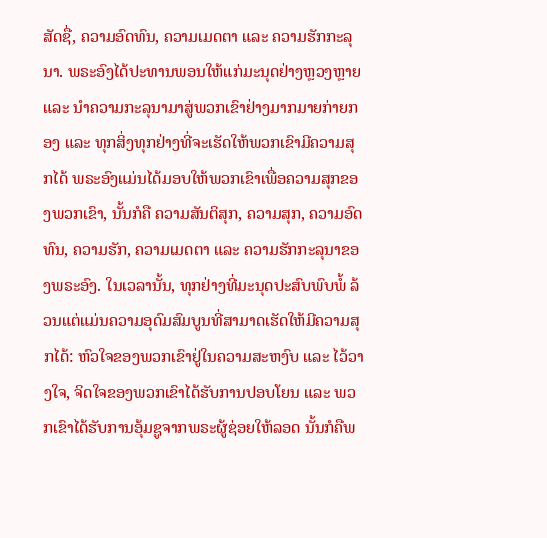ສັດຊື່, ຄວາມອົດທົນ, ຄວາມເມດຕາ ແລະ ຄວາມຮັກກະລຸນາ. ພຣະອົງໄດ້ປະທານພອນໃຫ້ແກ່ມະນຸດຢ່າງຫຼວງຫຼາຍ ແລະ ນໍາຄວາມກະລຸນາມາສູ່ພວກເຂົາຢ່າງມາກມາຍກ່າຍກອງ ແລະ ທຸກສິ່ງທຸກຢ່າງທີ່ຈະເຮັດໃຫ້ພວກເຂົາມີຄວາມສຸກໄດ້ ພຣະອົງແມ່ນໄດ້ມອບໃຫ້ພວກເຂົາເພື່ອຄວາມສຸກຂອງພວກເຂົາ, ນັ້ນກໍຄື ຄວາມສັນຕິສຸກ, ຄວາມສຸກ, ຄວາມອົດທົນ, ຄວາມຮັກ, ຄວາມເມດຕາ ແລະ ຄວາມຮັກກະລຸນາຂອງພຣະອົງ. ໃນເວລານັ້ນ, ທຸກຢ່າງທີ່ມະນຸດປະສົບພົບພໍ້ ລ້ວນແຕ່ແມ່ນຄວາມອຸດົມສົມບູນທີ່ສາມາດເຮັດໃຫ້ມີຄວາມສຸກໄດ້: ຫົວໃຈຂອງພວກເຂົາຢູ່ໃນຄວາມສະຫງົບ ແລະ ໄວ້ວາງໃຈ, ຈິດໃຈຂອງພວກເຂົາໄດ້ຮັບການປອບໂຍນ ແລະ ພວກເຂົາໄດ້ຮັບການອຸ້ມຊູຈາກພຣະຜູ້ຊ່ອຍໃຫ້ລອດ ນັ້ນກໍຄືພ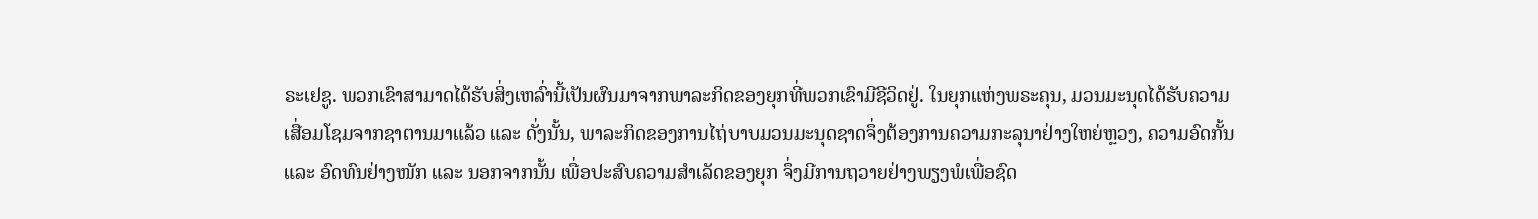ຣະເຢຊູ. ພວກເຂົາສາມາດໄດ້ຮັບສິ່ງເຫລົ່ານີ້ເປັນຜົນມາຈາກພາລະກິດຂອງຍຸກທີ່ພວກເຂົາມີຊີວິດຢູ່. ໃນຍຸກແຫ່ງພຣະຄຸນ, ມວນມະນຸດໄດ້ຮັບຄວາມເສື່ອມໂຊມຈາກຊາຕານມາແລ້ວ ແລະ ດັ່ງນັ້ນ, ພາລະກິດຂອງການໄຖ່ບາບມວນມະນຸດຊາດຈຶ່ງຕ້ອງການຄວາມກະລຸນາຢ່າງໃຫຍ່ຫຼວງ, ຄວາມອົດກັ້ນ ແລະ ອົດທົນຢ່າງໜັກ ແລະ ນອກຈາກນັ້ນ ເພື່ອປະສົບຄວາມສໍາເລັດຂອງຍຸກ ຈຶ່ງມີການຖວາຍຢ່າງພຽງພໍເພື່ອຊົດ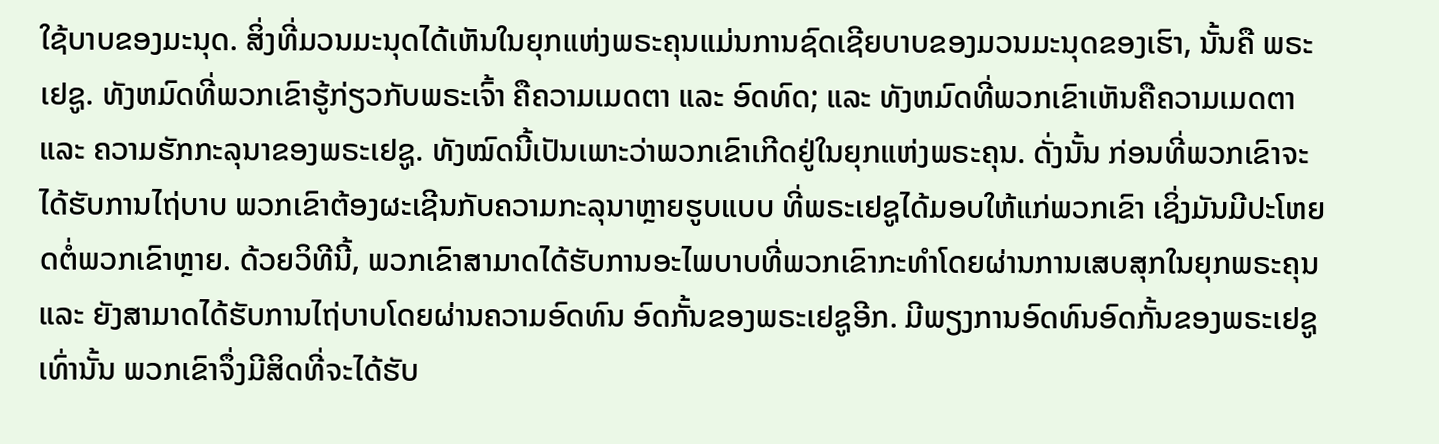ໃຊ້ບາບຂອງມະນຸດ. ສິ່ງທີ່ມວນມະນຸດໄດ້ເຫັນໃນຍຸກແຫ່ງພຣະຄຸນແມ່ນການຊົດເຊີຍບາບຂອງມວນມະນຸດຂອງເຮົາ, ນັ້ນຄື ພຣະເຢຊູ. ທັງຫມົດທີ່ພວກເຂົາຮູ້ກ່ຽວກັບພຣະເຈົ້າ ຄືຄວາມເມດຕາ ແລະ ອົດທົດ; ແລະ ທັງຫມົດທີ່ພວກເຂົາເຫັນຄືຄວາມເມດຕາ ແລະ ຄວາມຮັກກະລຸນາຂອງພຣະເຢຊູ. ທັງໝົດນີ້ເປັນເພາະວ່າພວກເຂົາເກີດຢູ່ໃນຍຸກແຫ່ງພຣະຄຸນ. ດັ່ງນັ້ນ ກ່ອນທີ່ພວກເຂົາຈະໄດ້ຮັບການໄຖ່ບາບ ພວກເຂົາຕ້ອງຜະເຊີນກັບຄວາມກະລຸນາຫຼາຍຮູບແບບ ທີ່ພຣະເຢຊູໄດ້ມອບໃຫ້ແກ່ພວກເຂົາ ເຊິ່ງມັນມີປະໂຫຍດຕໍ່ພວກເຂົາຫຼາຍ. ດ້ວຍວິທີນີ້, ພວກເຂົາສາມາດໄດ້ຮັບການອະໄພບາບທີ່ພວກເຂົາກະທຳໂດຍຜ່ານການເສບສຸກໃນຍຸກພຣະຄຸນ ແລະ ຍັງສາມາດໄດ້ຮັບການໄຖ່ບາບໂດຍຜ່ານຄວາມອົດທົນ ອົດກັ້ນຂອງພຣະເຢຊູອີກ. ມີພຽງການອົດທົນອົດກັ້ນຂອງພຣະເຢຊູເທົ່ານັ້ນ ພວກເຂົາຈຶ່ງມີສິດທີ່ຈະໄດ້ຮັບ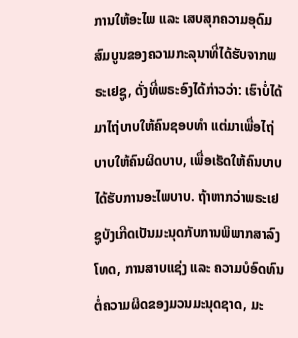ການໃຫ້ອະໄພ ແລະ ເສບສຸກຄວາມອຸດົມສົມບູນຂອງຄວາມກະລຸນາທີ່ໄດ້ຮັບຈາກພຣະເຢຊູ, ດັ່ງທີ່ພຣະອົງໄດ້ກ່າວວ່າ: ເຮົາບໍ່ໄດ້ມາໄຖ່ບາບໃຫ້ຄົນຊອບທໍາ ແຕ່ມາເພື່ອໄຖ່ບາບໃຫ້ຄົນຜິດບາບ, ເພື່ອເຮັດໃຫ້ຄົນບາບໄດ້ຮັບການອະໄພບາບ. ຖ້າຫາກວ່າພຣະເຢຊູບັງເກີດເປັນມະນຸດກັບການພິພາກສາລົງໂທດ, ການສາບແຊ່ງ ແລະ ຄວາມບໍອົດທົນຕໍ່ຄວາມຜິດຂອງມວນມະນຸດຊາດ, ມະ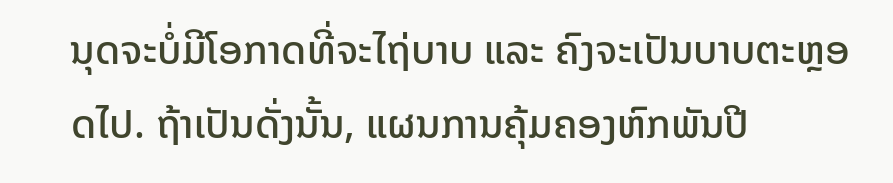ນຸດຈະບໍ່ມີໂອກາດທີ່ຈະໄຖ່ບາບ ແລະ ຄົງຈະເປັນບາບຕະຫຼອດໄປ. ຖ້າເປັນດັ່ງນັ້ນ, ແຜນການຄຸ້ມຄອງຫົກພັນປີ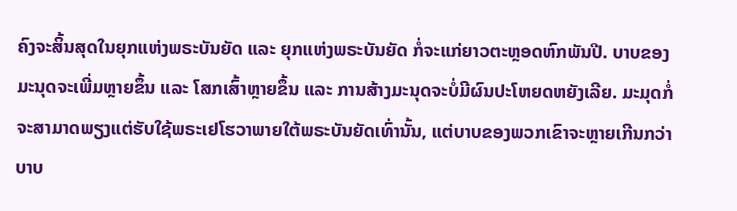ຄົງຈະສິ້ນສຸດໃນຍຸກແຫ່ງພຣະບັນຍັດ ແລະ ຍຸກແຫ່ງພຣະບັນຍັດ ກໍ່ຈະແກ່ຍາວຕະຫຼອດຫົກພັນປີ. ບາບຂອງມະນຸດຈະເພີ່ມຫຼາຍຂຶ້ນ ແລະ ໂສກເສົ້າຫຼາຍຂຶ້ນ ແລະ ການສ້າງມະນຸດຈະບໍ່ມີຜົນປະໂຫຍດຫຍັງເລີຍ. ມະມຸດກໍ່ຈະສາມາດພຽງແຕ່ຮັບໃຊ້ພຣະເຢໂຮວາພາຍໃຕ້ພຣະບັນຍັດເທົ່ານັ້ນ, ແຕ່ບາບຂອງພວກເຂົາຈະຫຼາຍເກີນກວ່າ ບາບ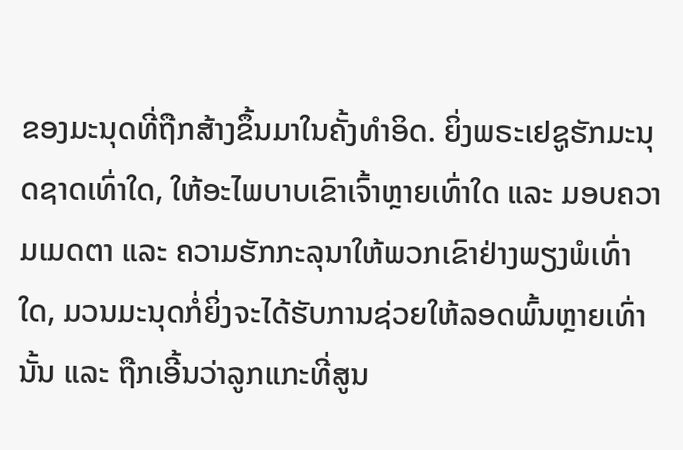ຂອງມະນຸດທີ່ຖືກສ້າງຂຶ້ນມາໃນຄັ້ງທໍາອິດ. ຍິ່ງພຣະເຢຊູຮັກມະນຸດຊາດເທົ່າໃດ, ໃຫ້ອະໄພບາບເຂົາເຈົ້າຫຼາຍເທົ່າໃດ ແລະ ມອບຄວາມເມດຕາ ແລະ ຄວາມຮັກກະລຸນາໃຫ້ພວກເຂົາຢ່າງພຽງພໍເທົ່າໃດ, ມວນມະນຸດກໍ່ຍິ່ງຈະໄດ້ຮັບການຊ່ວຍໃຫ້ລອດພົ້ນຫຼາຍເທົ່ານັ້ນ ແລະ ຖືກເອີ້ນວ່າລູກແກະທີ່ສູນ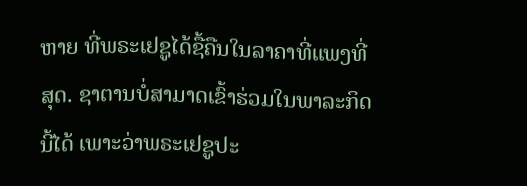ຫາຍ ທີ່ພຣະເຢຊູໄດ້ຊື້ຄືນໃນລາຄາທີ່ແພງທີ່ສຸດ. ຊາຕານບໍ່ສາມາດເຂົ້າຮ່ວມໃນພາລະກິດນີ້ໄດ້ ເພາະວ່າພຣະເຢຊູປະ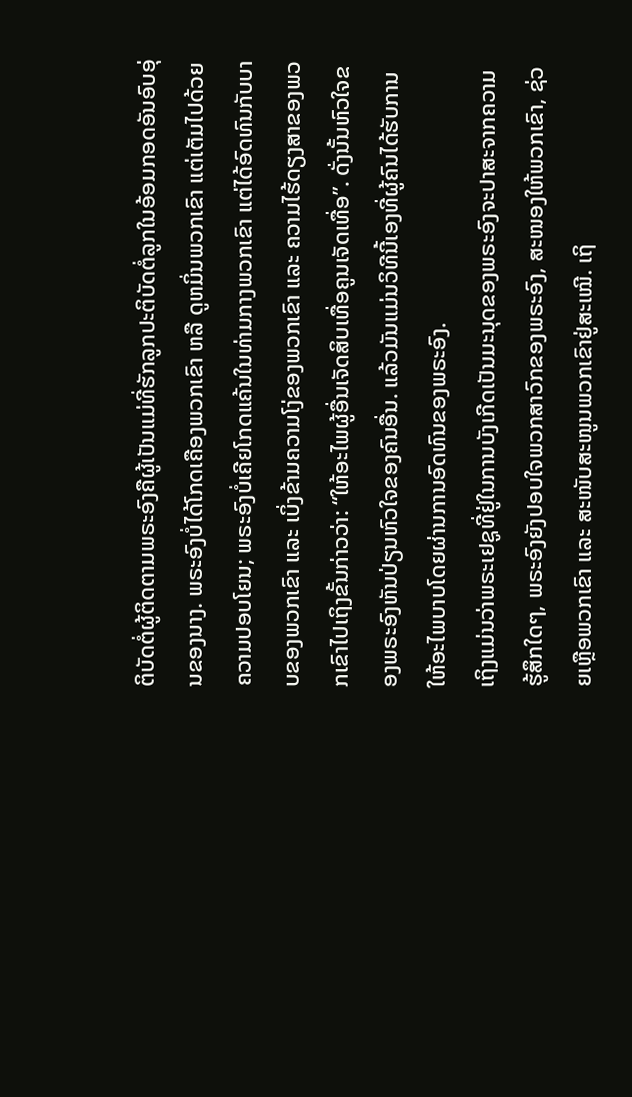ຕິບັດຕໍ່ຜູ້ຕິດຕາມພຣະອົງຄືຜູ້ເປັນແມ່ທີ່ຮັກລູກປະຕິບັດຕໍ່ລູກໃນອ້ອມກອດອັນອົບອຸ່ນຂອງນາງ. ພຣະອົງບໍ່ໄດ້ໂກດເຄືອງພວກເຂົາ ຫລື ດູຫມິ່ນພວກເຂົາ ແຕ່ເຕັມໄປດ້ວຍຄວາມປອບໂຍນ; ພຣະອົງບໍ່ເຄີຍໂກດແຄ້ນໃນທ່າມກາງພວກເຂົາ ແຕ່ໄດ້ອົດທົນກັບບາບຂອງພວກເຂົາ ແລະ ເບິ່ງຂ້າມຄວາມໂງ່ຂອງພວກເຂົາ ແລະ ຄວາມໄຮ້ດຽງສາຂອງພວກເຂົາໄປເຖິງຂັ້ນກ່າວວ່າ: “ໃຫ້ອະໄພຜູ້ອື່ນເຈັດສິບເທື່ອຄູນເຈັດເທື່ອ”. ດັ່ງນັ້ນຫົວໃຈຂອງພຣະອົງຫັນປ່ຽນຫົວໃຈຂອງຄົນອື່ນ. ແລ້ວມັນແມ່ນວິທີນີ້ເອງທີ່ຜູ້ຄົນໄດ້ຮັບການໃຫ້ອະໄພບາບໂດຍຜ່ານການອົດທົນຂອງພຣະອົງ.
ເຖິງແມ່ນວ່າພຣະເຢຊູທີ່ຢູ່ໃນການບັງເກີດເປັນມະນຸດຂອງພຣະອົງຈະປາສະຈາກຄວາມຮູ້ສຶກໃດໆ, ພຣະອົງຍັງປອບໃຈພວກສາວົກຂອງພຣະອົງ, ສະໜອງໃຫ້ພວກເຂົາ, ຊ່ວຍເຫຼືອພວກເຂົາ ແລະ ສະໜັບສະໜູນພວກເຂົາຢູ່ສະເໝີ. ເຖິ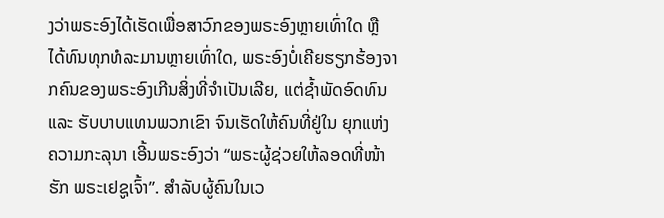ງວ່າພຣະອົງໄດ້ເຮັດເພື່ອສາວົກຂອງພຣະອົງຫຼາຍເທົ່າໃດ ຫຼື ໄດ້ທົນທຸກທໍລະມານຫຼາຍເທົ່າໃດ, ພຣະອົງບໍ່ເຄີຍຮຽກຮ້ອງຈາກຄົນຂອງພຣະອົງເກີນສິ່ງທີ່ຈຳເປັນເລີຍ, ແຕ່ຊໍ້າພັດອົດທົນ ແລະ ຮັບບາບແທນພວກເຂົາ ຈົນເຮັດໃຫ້ຄົນທີ່ຢູ່ໃນ ຍຸກແຫ່ງຄວາມກະລຸນາ ເອີ້ນພຣະອົງວ່າ “ພຣະຜູ້ຊ່ວຍໃຫ້ລອດທີ່ໜ້າຮັກ ພຣະເຢຊູເຈົ້າ”. ສຳລັບຜູ້ຄົນໃນເວ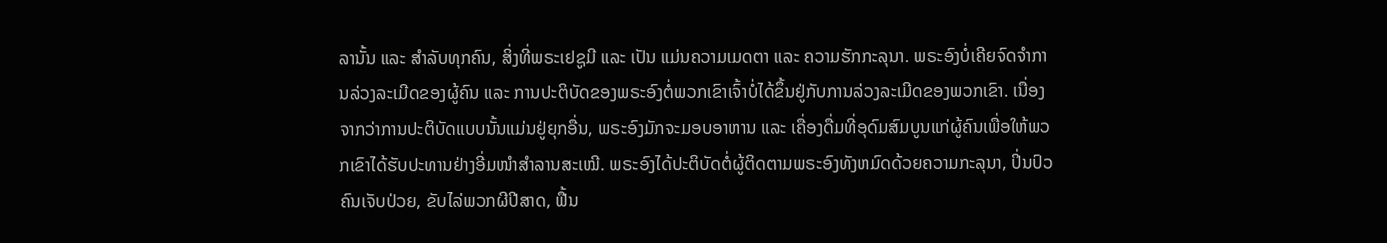ລານັ້ນ ແລະ ສຳລັບທຸກຄົນ, ສິ່ງທີ່ພຣະເຢຊູມີ ແລະ ເປັນ ແມ່ນຄວາມເມດຕາ ແລະ ຄວາມຮັກກະລຸນາ. ພຣະອົງບໍ່ເຄີຍຈົດຈໍາການລ່ວງລະເມີດຂອງຜູ້ຄົນ ແລະ ການປະຕິບັດຂອງພຣະອົງຕໍ່ພວກເຂົາເຈົ້າບໍ່ໄດ້ຂຶ້ນຢູ່ກັບການລ່ວງລະເມີດຂອງພວກເຂົາ. ເນື່ອງຈາກວ່າການປະຕິບັດແບບນັ້ນແມ່ນຢູ່ຍຸກອື່ນ, ພຣະອົງມັກຈະມອບອາຫານ ແລະ ເຄື່ອງດື່ມທີ່ອຸດົມສົມບູນແກ່ຜູ້ຄົນເພື່ອໃຫ້ພວກເຂົາໄດ້ຮັບປະທານຢ່າງອີ່ມໜຳສຳລານສະເໝີ. ພຣະອົງໄດ້ປະຕິບັດຕໍ່ຜູ້ຕິດຕາມພຣະອົງທັງຫມົດດ້ວຍຄວາມກະລຸນາ, ປິ່ນປົວຄົນເຈັບປ່ວຍ, ຂັບໄລ່ພວກຜີປີສາດ, ຟື້ນ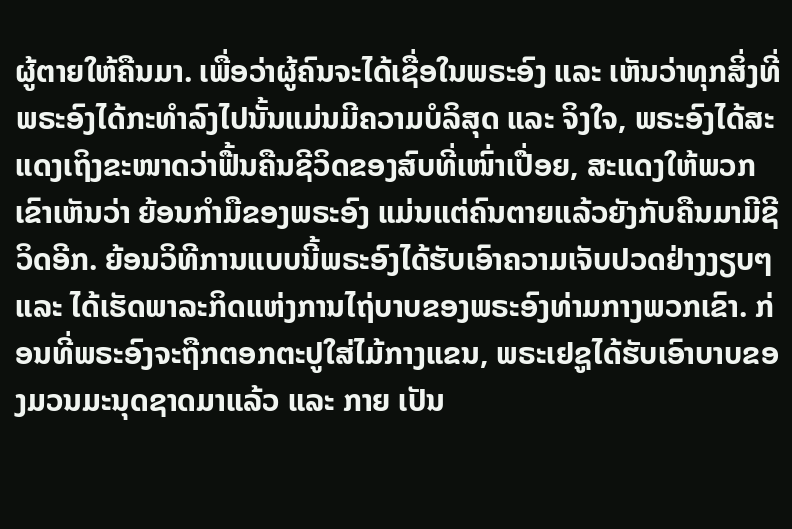ຜູ້ຕາຍໃຫ້ຄືນມາ. ເພື່ອວ່າຜູ້ຄົນຈະໄດ້ເຊື່ອໃນພຣະອົງ ແລະ ເຫັນວ່າທຸກສິ່ງທີ່ພຣະອົງໄດ້ກະທໍາລົງໄປນັ້ນແມ່ນມີຄວາມບໍລິສຸດ ແລະ ຈິງໃຈ, ພຣະອົງໄດ້ສະແດງເຖິງຂະໜາດວ່າຟື້ນຄືນຊີວິດຂອງສົບທີ່ເໜົ່າເປື່ອຍ, ສະແດງໃຫ້ພວກເຂົາເຫັນວ່າ ຍ້ອນກໍາມືຂອງພຣະອົງ ແມ່ນແຕ່ຄົນຕາຍແລ້ວຍັງກັບຄືນມາມີຊີວິດອີກ. ຍ້ອນວິທີການແບບນີ້ພຣະອົງໄດ້ຮັບເອົາຄວາມເຈັບປວດຢ່າງງຽບໆ ແລະ ໄດ້ເຮັດພາລະກິດແຫ່ງການໄຖ່ບາບຂອງພຣະອົງທ່າມກາງພວກເຂົາ. ກ່ອນທີ່ພຣະອົງຈະຖືກຕອກຕະປູໃສ່ໄມ້ກາງແຂນ, ພຣະເຢຊູໄດ້ຮັບເອົາບາບຂອງມວນມະນຸດຊາດມາແລ້ວ ແລະ ກາຍ ເປັນ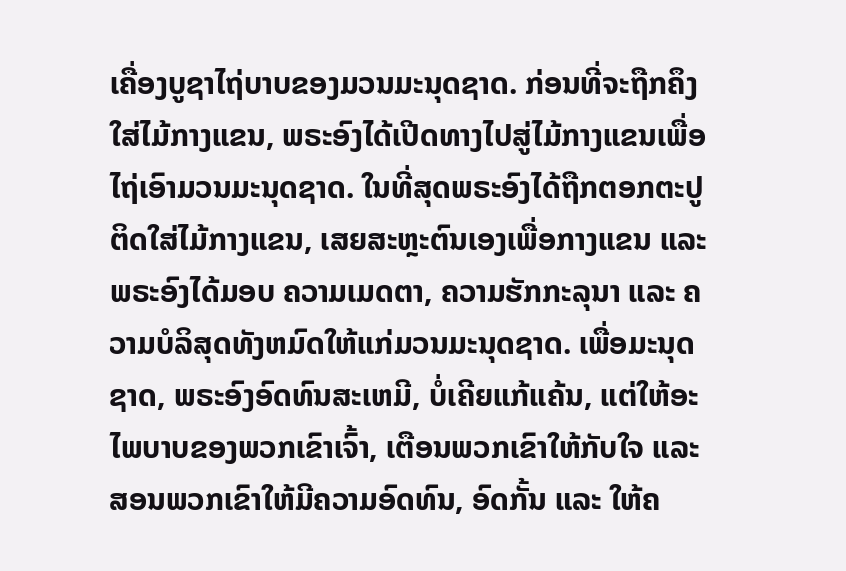ເຄື່ອງບູຊາໄຖ່ບາບຂອງມວນມະນຸດຊາດ. ກ່ອນທີ່ຈະຖືກຄຶງໃສ່ໄມ້ກາງແຂນ, ພຣະອົງໄດ້ເປີດທາງໄປສູ່ໄມ້ກາງແຂນເພື່ອໄຖ່ເອົາມວນມະນຸດຊາດ. ໃນທີ່ສຸດພຣະອົງໄດ້ຖືກຕອກຕະປູຕິດໃສ່ໄມ້ກາງແຂນ, ເສຍສະຫຼະຕົນເອງເພື່ອກາງແຂນ ແລະ ພຣະອົງໄດ້ມອບ ຄວາມເມດຕາ, ຄວາມຮັກກະລຸນາ ແລະ ຄວາມບໍລິສຸດທັງຫມົດໃຫ້ແກ່ມວນມະນຸດຊາດ. ເພື່ອມະນຸດຊາດ, ພຣະອົງອົດທົນສະເຫມີ, ບໍ່ເຄີຍແກ້ແຄ້ນ, ແຕ່ໃຫ້ອະໄພບາບຂອງພວກເຂົາເຈົ້າ, ເຕືອນພວກເຂົາໃຫ້ກັບໃຈ ແລະ ສອນພວກເຂົາໃຫ້ມີຄວາມອົດທົນ, ອົດກັ້ນ ແລະ ໃຫ້ຄ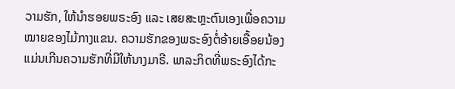ວາມຮັກ, ໃຫ້ນຳຮອຍພຣະອົງ ແລະ ເສຍສະຫຼະຕົນເອງເພື່ອຄວາມໝາຍຂອງໄມ້ກາງແຂນ. ຄວາມຮັກຂອງພຣະອົງຕໍ່ອ້າຍເອື້ອຍນ້ອງແມ່ນເກີນຄວາມຮັກທີ່ມີໃຫ້ນາງມາຣີ. ພາລະກິດທີ່ພຣະອົງໄດ້ກະ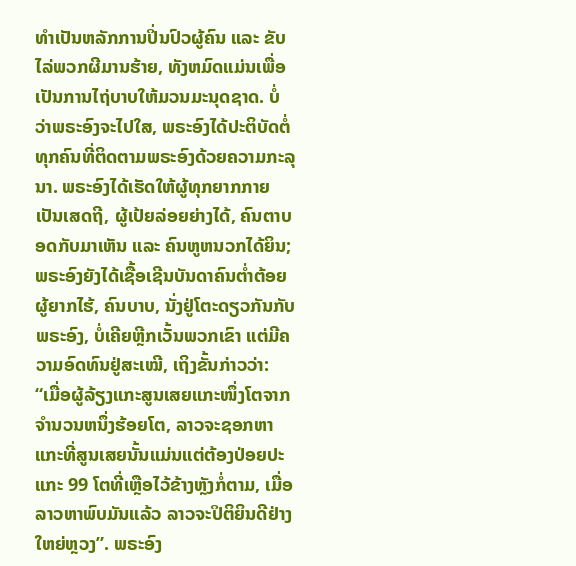ທໍາເປັນຫລັກການປິ່ນປົວຜູ້ຄົນ ແລະ ຂັບໄລ່ພວກຜີມານຮ້າຍ, ທັງຫມົດແມ່ນເພື່ອເປັນການໄຖ່ບາບໃຫ້ມວນມະນຸດຊາດ. ບໍ່ວ່າພຣະອົງຈະໄປໃສ, ພຣະອົງໄດ້ປະຕິບັດຕໍ່ທຸກຄົນທີ່ຕິດຕາມພຣະອົງດ້ວຍຄວາມກະລຸນາ. ພຣະອົງໄດ້ເຮັດໃຫ້ຜູ້ທຸກຍາກກາຍເປັນເສດຖີ, ຜູ້ເປ້ຍລ່ອຍຍ່າງໄດ້, ຄົນຕາບອດກັບມາເຫັນ ແລະ ຄົນຫູຫນວກໄດ້ຍິນ; ພຣະອົງຍັງໄດ້ເຊື້ອເຊີນບັນດາຄົນຕໍ່າຕ້ອຍ ຜູ້ຍາກໄຮ້, ຄົນບາບ, ນັ່ງຢູ່ໂຕະດຽວກັນກັບພຣະອົງ, ບໍ່ເຄີຍຫຼີກເວັ້ນພວກເຂົາ ແຕ່ມີຄວາມອົດທົນຢູ່ສະເໝີ, ເຖິງຂັ້ນກ່າວວ່າ: “ເມື່ອຜູ້ລ້ຽງແກະສູນເສຍແກະໜຶ່ງໂຕຈາກຈຳນວນຫນຶ່ງຮ້ອຍໂຕ, ລາວຈະຊອກຫາແກະທີ່ສູນເສຍນັ້ນແມ່ນແຕ່ຕ້ອງປ່ອຍປະແກະ 99 ໂຕທີ່ເຫຼືອໄວ້ຂ້າງຫຼັງກໍ່ຕາມ, ເມື່ອລາວຫາພົບມັນແລ້ວ ລາວຈະປິຕິຍິນດີຢ່າງໃຫຍ່ຫຼວງ”. ພຣະອົງ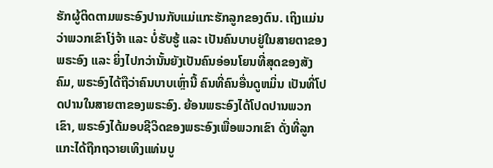ຮັກຜູ້ຕິດຕາມພຣະອົງປານກັບແມ່ແກະຮັກລູກຂອງຕົນ. ເຖິງແມ່ນວ່າພວກເຂົາໂງ່ຈ້າ ແລະ ບໍ່ຮັບຮູ້ ແລະ ເປັນຄົນບາບຢູ່ໃນສາຍຕາຂອງພຣະອົງ ແລະ ຍິ່ງໄປກວ່ານັ້ນຍັງເປັນຄົນອ່ອນໂຍນທີ່ສຸດຂອງສັງຄົມ, ພຣະອົງໄດ້ຖືວ່າຄົນບາບເຫຼົ່ານີ້ ຄົນທີ່ຄົນອື່ນດູຫມິ່ນ ເປັນທີ່ໂປດປານໃນສາຍຕາຂອງພຣະອົງ. ຍ້ອນພຣະອົງໄດ້ໂປດປານພວກເຂົາ, ພຣະອົງໄດ້ມອບຊີວິດຂອງພຣະອົງເພື່ອພວກເຂົາ ດັ່ງທີ່ລູກແກະໄດ້ຖືກຖວາຍເທິງແທ່ນບູ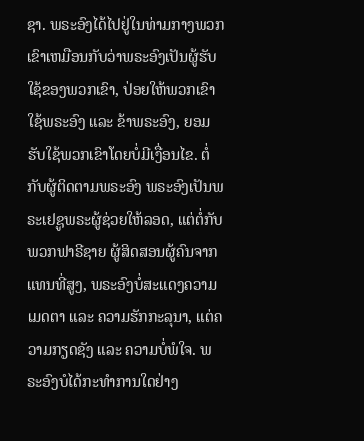ຊາ. ພຣະອົງໄດ້ໄປຢູ່ໃນທ່າມກາງພວກເຂົາເຫມືອນກັບວ່າພຣະອົງເປັນຜູ້ຮັບໃຊ້ຂອງພວກເຂົາ, ປ່ອຍໃຫ້ພວກເຂົາໃຊ້ພຣະອົງ ແລະ ຂ້າພຣະອົງ, ຍອມຮັບໃຊ້ພວກເຂົາໂດຍບໍ່ມີເງື່ອນໄຂ. ຕໍ່ກັບຜູ້ຕິດຕາມພຣະອົງ ພຣະອົງເປັນພຣະເຢຊູພຣະຜູ້ຊ່ວຍໃຫ້ລອດ, ແຕ່ຕໍ່ກັບພວກຟາຣີຊາຍ ຜູ້ສິດສອນຜູ້ຄົນຈາກແທນທີ່ສູງ, ພຣະອົງບໍ່ສະແດງຄວາມເມດຕາ ແລະ ຄວາມຮັກກະລຸນາ, ແຕ່ຄວາມກຽດຊັງ ແລະ ຄວາມບໍ່ພໍໃຈ. ພຣະອົງບໍໄດ້ກະທຳການໃດຢ່າງ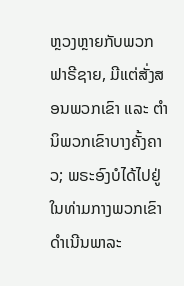ຫຼວງຫຼາຍກັບພວກຟາຣີຊາຍ, ມີແຕ່ສັ່ງສອນພວກເຂົາ ແລະ ຕຳນິພວກເຂົາບາງຄັ້ງຄາວ; ພຣະອົງບໍໄດ້ໄປຢູ່ໃນທ່າມກາງພວກເຂົາ ດໍາເນີນພາລະ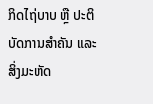ກິດໄຖ່ບາບ ຫຼື ປະຕິບັດການສຳຄັນ ແລະ ສິ່ງມະຫັດ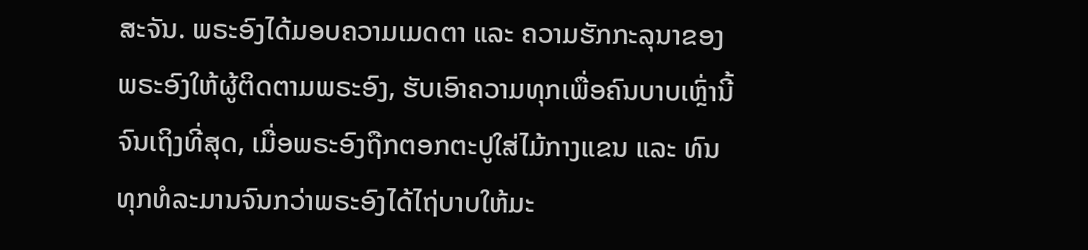ສະຈັນ. ພຣະອົງໄດ້ມອບຄວາມເມດຕາ ແລະ ຄວາມຮັກກະລຸນາຂອງພຣະອົງໃຫ້ຜູ້ຕິດຕາມພຣະອົງ, ຮັບເອົາຄວາມທຸກເພື່ອຄົນບາບເຫຼົ່ານີ້ຈົນເຖິງທີ່ສຸດ, ເມື່ອພຣະອົງຖືກຕອກຕະປູໃສ່ໄມ້ກາງແຂນ ແລະ ທົນທຸກທໍລະມານຈົນກວ່າພຣະອົງໄດ້ໄຖ່ບາບໃຫ້ມະ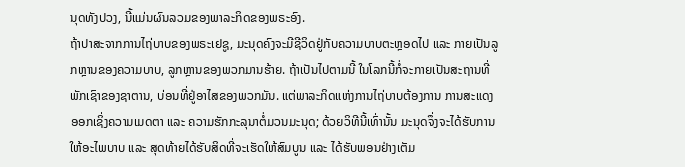ນຸດທັງປວງ, ນີ້ແມ່ນຜົນລວມຂອງພາລະກິດຂອງພຣະອົງ.
ຖ້າປາສະຈາກການໄຖ່ບາບຂອງພຣະເຢຊູ, ມະນຸດຄົງຈະມີຊີວິດຢູ່ກັບຄວາມບາບຕະຫຼອດໄປ ແລະ ກາຍເປັນລູກຫຼານຂອງຄວາມບາບ, ລູກຫຼານຂອງພວກມານຮ້າຍ. ຖ້າເປັນໄປຕາມນີ້ ໃນໂລກນີ້ກໍ່ຈະກາຍເປັນສະຖານທີ່ພັກເຊົາຂອງຊາຕານ, ບ່ອນທີ່ຢູ່ອາໄສຂອງພວກມັນ. ແຕ່ພາລະກິດແຫ່ງການໄຖ່ບາບຕ້ອງການ ການສະແດງອອກເຊິ່ງຄວາມເມດຕາ ແລະ ຄວາມຮັກກະລຸນາຕໍ່ມວນມະນຸດ; ດ້ວຍວິທີນີ້ເທົ່ານັ້ນ ມະນຸດຈຶ່ງຈະໄດ້ຮັບການໃຫ້ອະໄພບາບ ແລະ ສຸດທ້າຍໄດ້ຮັບສິດທີ່ຈະເຮັດໃຫ້ສົມບູນ ແລະ ໄດ້ຮັບພອນຢ່າງເຕັມ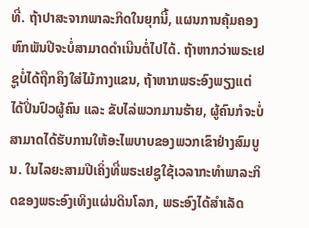ທີ່. ຖ້າປາສະຈາກພາລະກິດໃນຍຸກນີ້, ແຜນການຄຸ້ມຄອງຫົກພັນປີຈະບໍ່ສາມາດດໍາເນີນຕໍ່ໄປໄດ້. ຖ້າຫາກວ່າພຣະເຢຊູບໍ່ໄດ້ຖືກຄຶງໃສ່ໄມ້ກາງແຂນ, ຖ້າຫາກພຣະອົງພຽງແຕ່ໄດ້ປິ່ນປົວຜູ້ຄົນ ແລະ ຂັບໄລ່ພວກມານຮ້າຍ, ຜູ້ຄົນກໍຈະບໍ່ສາມາດໄດ້ຮັບການໃຫ້ອະໄພບາບຂອງພວກເຂົາຢ່າງສົມບູນ. ໃນໄລຍະສາມປີເຄິ່ງທີ່ພຣະເຢຊູໃຊ້ເວລາກະທໍາພາລະກິດຂອງພຣະອົງເທິງແຜ່ນດິນໂລກ, ພຣະອົງໄດ້ສໍາເລັດ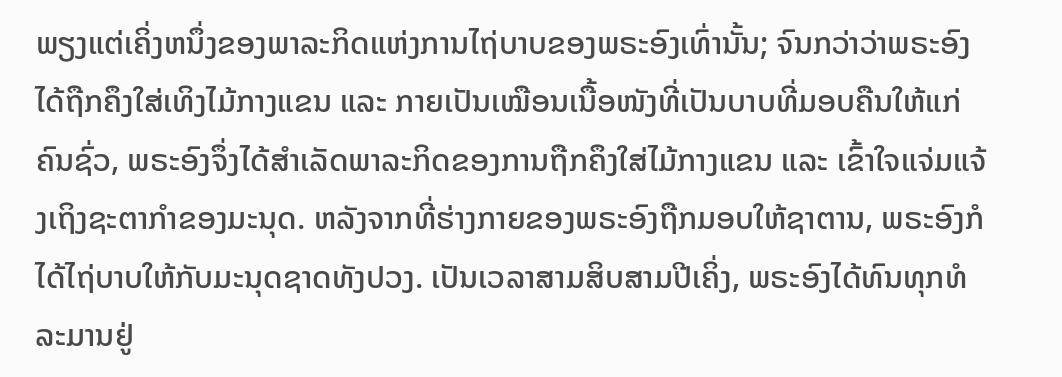ພຽງແຕ່ເຄິ່ງຫນຶ່ງຂອງພາລະກິດແຫ່ງການໄຖ່ບາບຂອງພຣະອົງເທົ່ານັ້ນ; ຈົນກວ່າວ່າພຣະອົງໄດ້ຖືກຄຶງໃສ່ເທິງໄມ້ກາງແຂນ ແລະ ກາຍເປັນເໝືອນເນື້ອໜັງທີ່ເປັນບາບທີ່ມອບຄືນໃຫ້ແກ່ຄົນຊົ່ວ, ພຣະອົງຈຶ່ງໄດ້ສໍາເລັດພາລະກິດຂອງການຖືກຄຶງໃສ່ໄມ້ກາງແຂນ ແລະ ເຂົ້າໃຈແຈ່ມແຈ້ງເຖິງຊະຕາກຳຂອງມະນຸດ. ຫລັງຈາກທີ່ຮ່າງກາຍຂອງພຣະອົງຖືກມອບໃຫ້ຊາຕານ, ພຣະອົງກໍໄດ້ໄຖ່ບາບໃຫ້ກັບມະນຸດຊາດທັງປວງ. ເປັນເວລາສາມສິບສາມປີເຄິ່ງ, ພຣະອົງໄດ້ທົນທຸກທໍລະມານຢູ່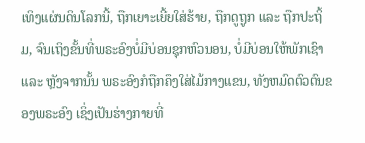ເທິງແຜ່ນດິນໂລກນີ້, ຖືກເຍາະເຍີ້ຍໃສ່ຮ້າຍ, ຖືກດູຖູກ ແລະ ຖືກປະຖິ້ມ, ຈົນເຖິງຂັ້ນທີ່ພຣະອົງບໍ່ມີບ່ອນຊຸກຫົວນອນ, ບໍ່ມີບ່ອນໃຫ້ພັກເຊົາ ແລະ ຫຼັງຈາກນັ້ນ ພຣະອົງກໍຖືກຄຶງໃສ່ໄມ້ກາງແຂນ, ທັງຫມົດຕົວຕົນຂອງພຣະອົງ ເຊິ່ງເປັນຮ່າງກາຍທີ່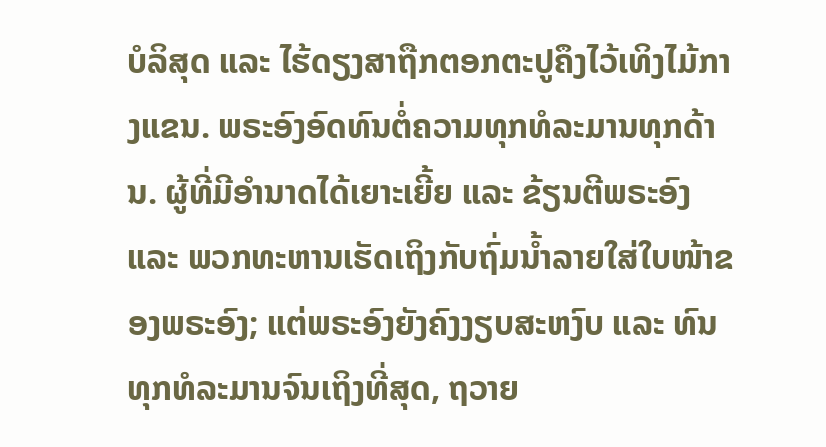ບໍລິສຸດ ແລະ ໄຮ້ດຽງສາຖືກຕອກຕະປູຄຶງໄວ້ເທິງໄມ້ກາງແຂນ. ພຣະອົງອົດທົນຕໍ່ຄວາມທຸກທໍລະມານທຸກດ້ານ. ຜູ້ທີ່ມີອໍານາດໄດ້ເຍາະເຍີ້ຍ ແລະ ຂ້ຽນຕີພຣະອົງ ແລະ ພວກທະຫານເຮັດເຖິງກັບຖົ່ມນໍ້າລາຍໃສ່ໃບໜ້າຂອງພຣະອົງ; ແຕ່ພຣະອົງຍັງຄົງງຽບສະຫງົບ ແລະ ທົນທຸກທໍລະມານຈົນເຖິງທີ່ສຸດ, ຖວາຍ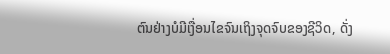ຕົນຢ່າງບໍມີເງື່ອນໄຂຈົນເຖິງຈຸດຈົບຂອງຊີວິດ, ດັ່ງ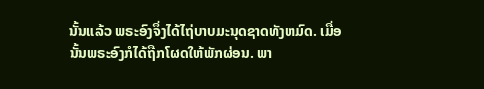ນັ້ນແລ້ວ ພຣະອົງຈຶ່ງໄດ້ໄຖ່ບາບມະນຸດຊາດທັງຫມົດ. ເມື່ອນັ້ນພຣະອົງກໍໄດ້ຖືກໂຜດໃຫ້ພັກຜ່ອນ. ພາ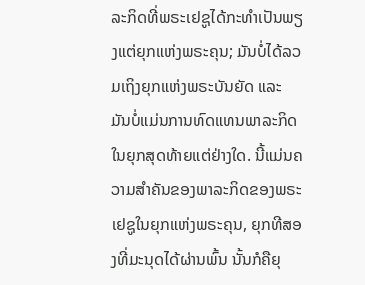ລະກິດທີ່ພຣະເຢຊູໄດ້ກະທຳເປັນພຽງແຕ່ຍຸກແຫ່ງພຣະຄຸນ; ມັນບໍ່ໄດ້ລວມເຖິງຍຸກແຫ່ງພຣະບັນຍັດ ແລະ ມັນບໍ່ແມ່ນການທົດແທນພາລະກິດໃນຍຸກສຸດທ້າຍແຕ່ຢ່າງໃດ. ນີ້ແມ່ນຄວາມສໍາຄັນຂອງພາລະກິດຂອງພຣະເຢຊູໃນຍຸກແຫ່ງພຣະຄຸນ, ຍຸກທີສອງທີ່ມະນຸດໄດ້ຜ່ານພົ້ນ ນັ້ນກໍຄືຍຸ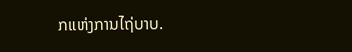ກແຫ່ງການໄຖ່ບາບ.